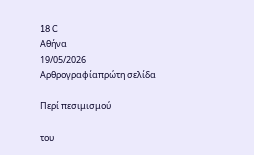18 C
Αθήνα
19/05/2026
Αρθρογραφίαπρώτη σελίδα

Περί πεσιμισμού

του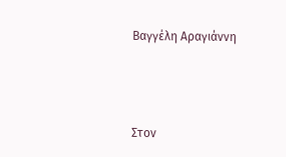Βαγγέλη Αραγιάννη



Στον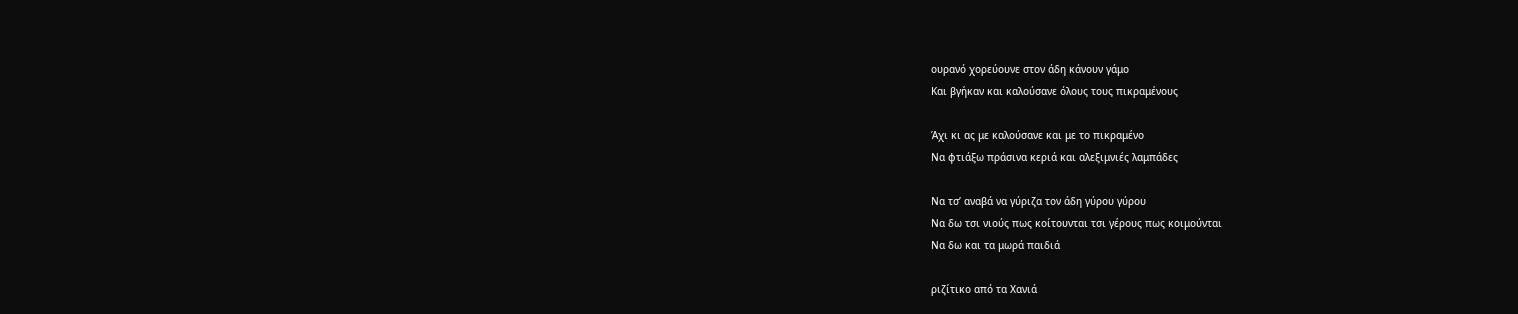ουρανό χορεύουνε στον άδη κάνουν γάμο
Και βγήκαν και καλούσανε όλους τους πικραμένους

Άχι κι ας με καλούσανε και με το πικραμένο
Να φτιάξω πράσινα κεριά και αλεξιμνιές λαμπάδες

Να τσ’ αναβά να γύριζα τον άδη γύρου γύρου
Να δω τσι νιούς πως κοίτουνται τσι γέρους πως κοιμούνται
Να δω και τα μωρά παιδιά

ριζίτικο από τα Χανιά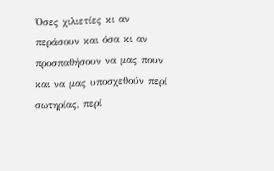Όσες χιλιετίες κι αν περάσουν και όσα κι αν προσπαθήσουν να μας πουν και να μας υποσχεθούν περί σωτηρίας, περί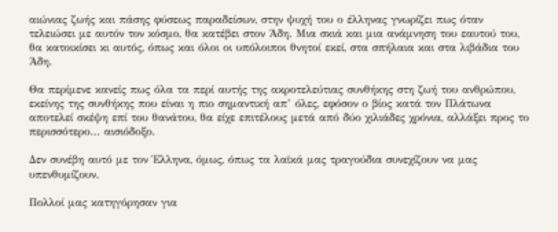αιώνιας ζωής και πάσης φύσεως παραδείσων, στην ψυχή του ο έλληνας γνωρίζει πως όταν τελειώσει με αυτόν τον κόσμο, θα κατέβει στον Άδη. Μια σκιά και μια ανάμνηση του εαυτού του, θα κατοικίσει κι αυτός, όπως και όλοι οι υπόλοιποι θνητοί εκεί, στα σπήλαια και στα λιβάδια του Άδη.

Θα περίμενε κανείς πως όλα τα περί αυτής της ακροτελεύτιας συνθήκης στη ζωή του ανθρώπου, εκείνης της συνθήκης που είναι η πιο σημαντική απ’ όλες, εφόσον ο βίος κατά τον Πλάτωνα αποτελεί σκέψη επί του θανάτου, θα είχε επιτέλους μετά από δύο χιλιάδες χρόνια, αλλάξει προς το περισσότερο… αισιόδοξο.

Δεν συνέβη αυτό με τον Έλληνα, όμως, όπως τα λαϊκά μας τραγούδια συνεχίζουν να μας υπενθυμίζουν.

Πολλοί μας κατηγόρησαν για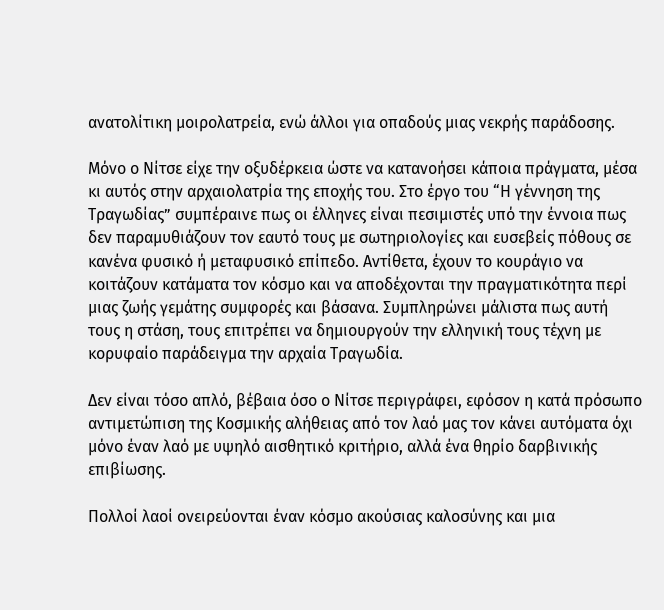ανατολίτικη μοιρολατρεία, ενώ άλλοι για οπαδούς μιας νεκρής παράδοσης.

Μόνο ο Νίτσε είχε την οξυδέρκεια ώστε να κατανοήσει κάποια πράγματα, μέσα κι αυτός στην αρχαιολατρία της εποχής του. Στο έργο του “Η γέννηση της Τραγωδίας” συμπέραινε πως οι έλληνες είναι πεσιμιστές υπό την έννοια πως δεν παραμυθιάζουν τον εαυτό τους με σωτηριολογίες και ευσεβείς πόθους σε κανένα φυσικό ή μεταφυσικό επίπεδο. Αντίθετα, έχουν το κουράγιο να κοιτάζουν κατάματα τον κόσμο και να αποδέχονται την πραγματικότητα περί μιας ζωής γεμάτης συμφορές και βάσανα. Συμπληρώνει μάλιστα πως αυτή τους η στάση, τους επιτρέπει να δημιουργούν την ελληνική τους τέχνη με κορυφαίο παράδειγμα την αρχαία Τραγωδία.

Δεν είναι τόσο απλό, βέβαια όσο ο Νίτσε περιγράφει, εφόσον η κατά πρόσωπο αντιμετώπιση της Κοσμικής αλήθειας από τον λαό μας τον κάνει αυτόματα όχι μόνο έναν λαό με υψηλό αισθητικό κριτήριο, αλλά ένα θηρίο δαρβινικής επιβίωσης.

Πολλοί λαοί ονειρεύονται έναν κόσμο ακούσιας καλοσύνης και μια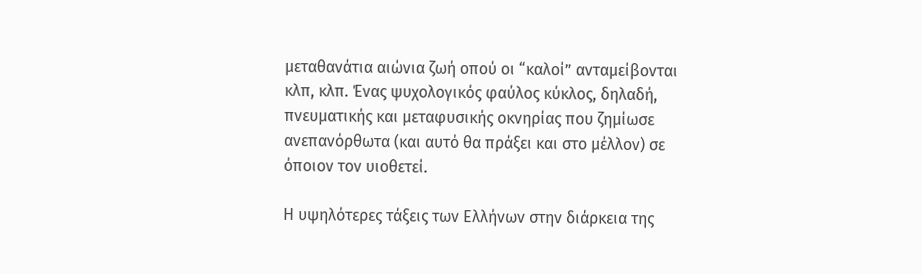μεταθανάτια αιώνια ζωή οπού οι “καλοί” ανταμείβονται κλπ, κλπ. Ένας ψυχολογικός φαύλος κύκλος, δηλαδή, πνευματικής και μεταφυσικής οκνηρίας που ζημίωσε ανεπανόρθωτα (και αυτό θα πράξει και στο μέλλον) σε όποιον τον υιοθετεί.

Η υψηλότερες τάξεις των Ελλήνων στην διάρκεια της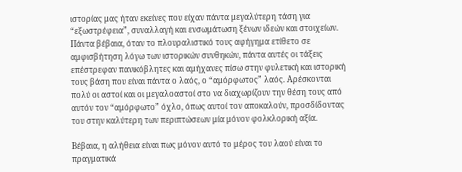ιστορίας μας ήταν εκείνες που είχαν πάντα μεγαλύτερη τάση για “εξωστρέφεια”, συναλλαγή και ενσωμάτωση ξένων ιδεών και στοιχείων. Πάντα βέβαια, όταν το πλουραλιστικό τους αφήγημα ετίθετο σε αμφισβήτηση λόγω των ιστορικών συνθηκών, πάντα αυτές οι τάξεις επέστρεφαν πανικόβλητες και αμήχανες πίσω στην φυλετική και ιστορική τους βάση που είναι πάντα ο λαός, ο “αμόρφωτος” λαός. Αρέσκονται πολύ οι αστοί και οι μεγαλοαστοί στο να διαχωρίζουν την θέση τους από αυτόν τον “αμόρφωτο” όχλο, όπως αυτοί τον αποκαλούν, προσδίδοντας του στην καλύτερη των περιπτώσεων μία μόνον φολκλορική αξία.

Βέβαια, η αλήθεια είναι πως μόνον αυτό το μέρος του λαού είναι το πραγματικά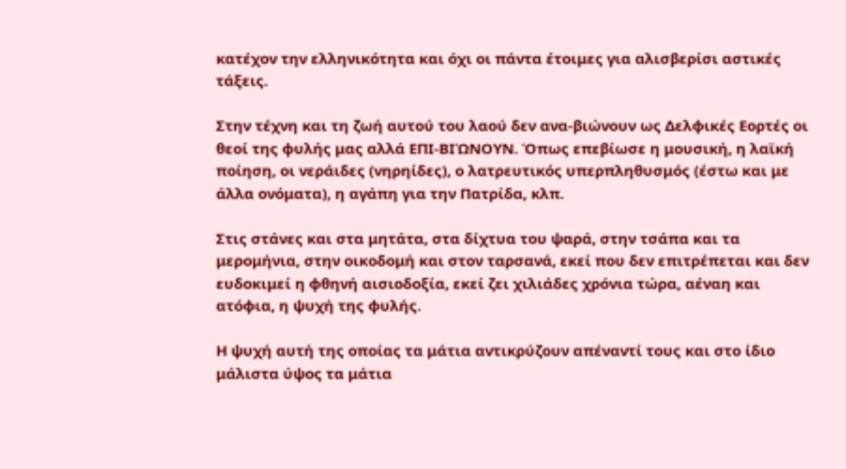κατέχον την ελληνικότητα και όχι οι πάντα έτοιμες για αλισβερίσι αστικές τάξεις.

Στην τέχνη και τη ζωή αυτού του λαού δεν ανα-βιώνουν ως Δελφικές Εορτές οι θεοί της φυλής μας αλλά ΕΠΙ-ΒΙΏΝΟΥΝ. Όπως επεβίωσε η μουσική, η λαϊκή ποίηση, οι νεράιδες (νηρηίδες), ο λατρευτικός υπερπληθυσμός (έστω και με άλλα ονόματα), η αγάπη για την Πατρίδα, κλπ.

Στις στάνες και στα μητάτα, στα δίχτυα του ψαρά, στην τσάπα και τα μερομήνια, στην οικοδομή και στον ταρσανά, εκεί που δεν επιτρέπεται και δεν ευδοκιμεί η φθηνή αισιοδοξία, εκεί ζει χιλιάδες χρόνια τώρα, αέναη και ατόφια, η ψυχή της φυλής.

Η ψυχή αυτή της οποίας τα μάτια αντικρύζουν απέναντί τους και στο ίδιο μάλιστα ύψος τα μάτια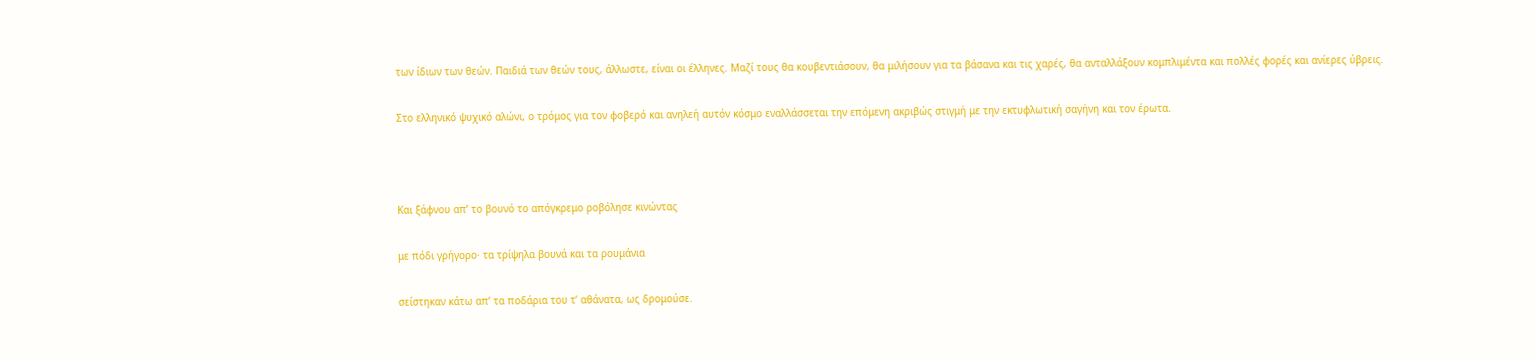των ίδιων των θεών. Παιδιά των θεών τους, άλλωστε, είναι οι έλληνες. Μαζί τους θα κουβεντιάσουν, θα μιλήσουν για τα βάσανα και τις χαρές, θα ανταλλάξουν κομπλιμέντα και πολλές φορές και ανίερες ύβρεις.

Στο ελληνικό ψυχικό αλώνι, ο τρόμος για τον φοβερό και ανηλεή αυτόν κόσμο εναλλάσσεται την επόμενη ακριβώς στιγμή με την εκτυφλωτική σαγήνη και τον έρωτα.



Και ξάφνου απ’ το βουνό το απόγκρεμο ροβόλησε κινώντας

με πόδι γρήγορο· τα τρίψηλα βουνά και τα ρουμάνια

σείστηκαν κάτω απ’ τα ποδάρια του τ’ αθάνατα, ως δρομούσε.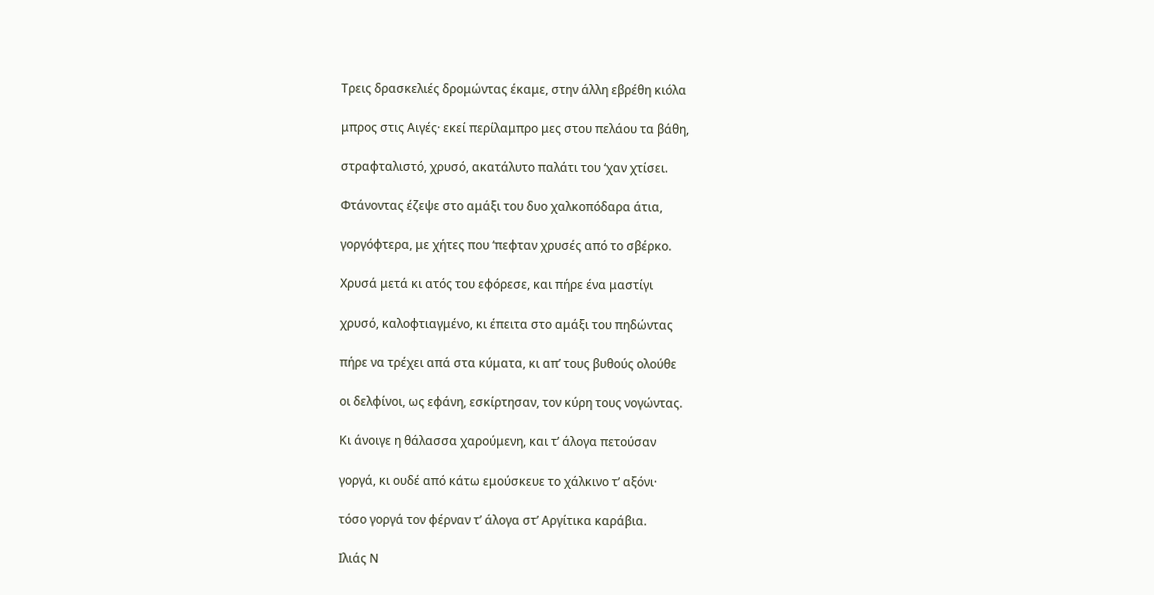Τρεις δρασκελιές δρομώντας έκαμε, στην άλλη εβρέθη κιόλα

μπρος στις Αιγές· εκεί περίλαμπρο μες στου πελάου τα βάθη,

στραφταλιστό, χρυσό, ακατάλυτο παλάτι του ‘χαν χτίσει.

Φτάνοντας έζεψε στο αμάξι του δυο χαλκοπόδαρα άτια,

γοργόφτερα, με χήτες που ‘πεφταν χρυσές από το σβέρκο.

Χρυσά μετά κι ατός του εφόρεσε, και πήρε ένα μαστίγι

χρυσό, καλοφτιαγμένο, κι έπειτα στο αμάξι του πηδώντας

πήρε να τρέχει απά στα κύματα, κι απ’ τους βυθούς ολούθε

οι δελφίνοι, ως εφάνη, εσκίρτησαν, τον κύρη τους νογώντας.

Κι άνοιγε η θάλασσα χαρούμενη, και τ’ άλογα πετούσαν

γοργά, κι ουδέ από κάτω εμούσκευε το χάλκινο τ’ αξόνι·

τόσο γοργά τον φέρναν τ’ άλογα στ’ Αργίτικα καράβια.

Ιλιάς Ν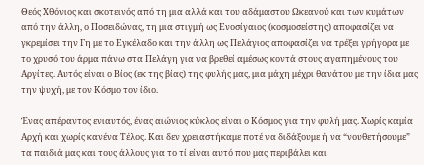Θεός Χθόνιος και σκοτεινός από τη μια αλλά και του αδάμαστου Ωκεανού και των κυμάτων από την άλλη, ο Ποσειδώνας, τη μια στιγμή ως Ενοσίγαιος (κοσμοσείστης) αποφασίζει να γκρεμίσει την Γη με το Εγκέλαδο και την άλλη ως Πελάγιος αποφασίζει να τρέξει γρήγορα με το χρυσό του άρμα πάνω στα Πελάγη για να βρεθεί αμέσως κοντά στους αγαπημένους του Αργίτες. Αυτός είναι ο Βίος (εκ της βίας) της φυλής μας, μια μάχη μέχρι θανάτου με την ίδια μας την ψυχή, με τον Κόσμο τον ίδιο.

Ένας απέραντος ενιαυτός, ένας αιώνιος κύκλος είναι ο Κόσμος για την φυλή μας. Χωρίς καμία Αρχή και χωρίς κανένα Τέλος. Και δεν χρειαστήκαμε ποτέ να διδάξουμε ή να “νουθετήσουμε” τα παιδιά μας και τους άλλους για το τί είναι αυτό που μας περιβάλει και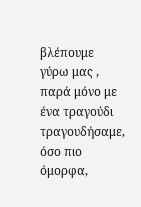βλέπουμε γύρω μας , παρά μόνο με ένα τραγούδι τραγουδήσαμε, όσο πιο όμορφα,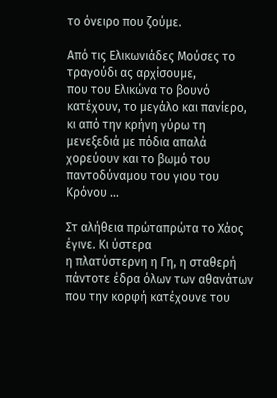το όνειρο που ζούμε.

Από τις Ελικωνιάδες Μούσες το τραγούδι ας αρχίσουμε,
που του Ελικώνα το βουνό κατέχουν, το μεγάλο και πανίερο,
κι από την κρήνη γύρω τη μενεξεδιά με πόδια απαλά
χορεύουν και το βωμό του παντοδύναμου του γιου του Κρόνου …

Στ αλήθεια πρώταπρώτα το Χάος έγινε. Κι ύστερα
η πλατύστερνη η Γη, η σταθερή πάντοτε έδρα όλων των αθανάτων
που την κορφή κατέχουνε του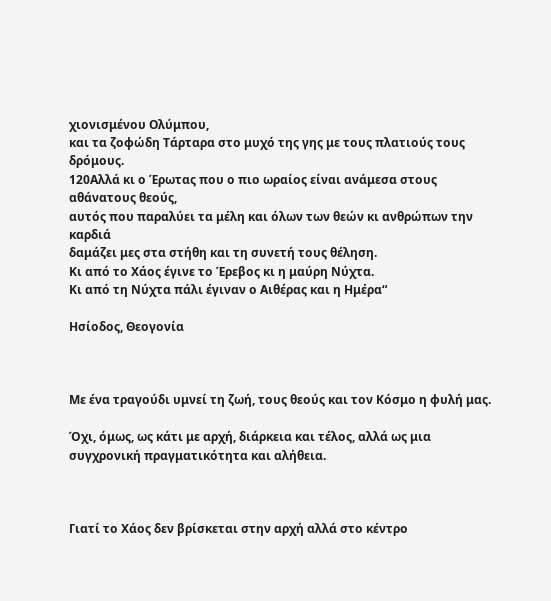χιονισμένου Ολύμπου,
και τα ζοφώδη Τάρταρα στο μυχό της γης με τους πλατιούς τους δρόμους.
120Αλλά κι ο Έρωτας που ο πιο ωραίος είναι ανάμεσα στους αθάνατους θεούς,
αυτός που παραλύει τα μέλη και όλων των θεών κι ανθρώπων την καρδιά
δαμάζει μες στα στήθη και τη συνετή τους θέληση.
Κι από το Χάος έγινε το Έρεβος κι η μαύρη Νύχτα.
Κι από τη Νύχτα πάλι έγιναν ο Αιθέρας και η Ημέρα“

Ησίοδος, Θεογονία



Με ένα τραγούδι υμνεί τη ζωή, τους θεούς και τον Κόσμο η φυλή μας.

Όχι, όμως, ως κάτι με αρχή, διάρκεια και τέλος, αλλά ως μια συγχρονική πραγματικότητα και αλήθεια.



Γιατί το Χάος δεν βρίσκεται στην αρχή αλλά στο κέντρο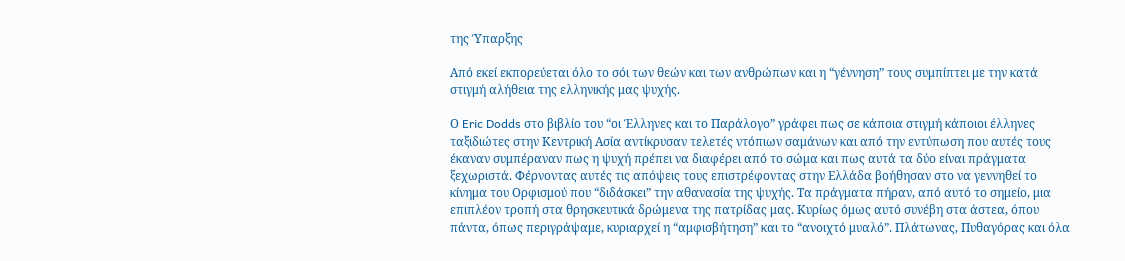της Ύπαρξης

Από εκεί εκπορεύεται όλο το σόι των θεών και των ανθρώπων και η “γέννηση” τους συμπίπτει με την κατά στιγμή αλήθεια της ελληνικής μας ψυχής.

Ο Eric Dodds στο βιβλίο του “οι Έλληνες και το Παράλογο” γράφει πως σε κάποια στιγμή κάποιοι έλληνες ταξιδιώτες στην Κεντρική Ασία αντίκρυσαν τελετές ντόπιων σαμάνων και από την εντύπωση που αυτές τους έκαναν συμπέραναν πως η ψυχή πρέπει να διαφέρει από το σώμα και πως αυτά τα δύο είναι πράγματα ξεχωριστά. Φέρνοντας αυτές τις απόψεις τους επιστρέφοντας στην Ελλάδα βοήθησαν στο να γεννηθεί το κίνημα του Ορφισμού που “διδάσκει” την αθανασία της ψυχής. Τα πράγματα πήραν, από αυτό το σημείο, μια επιπλέον τροπή στα θρησκευτικά δρώμενα της πατρίδας μας. Κυρίως όμως αυτό συνέβη στα άστεα, όπου πάντα, όπως περιγράψαμε, κυριαρχεί η “αμφισβήτηση” και το “ανοιχτό μυαλό”. Πλάτωνας, Πυθαγόρας και όλα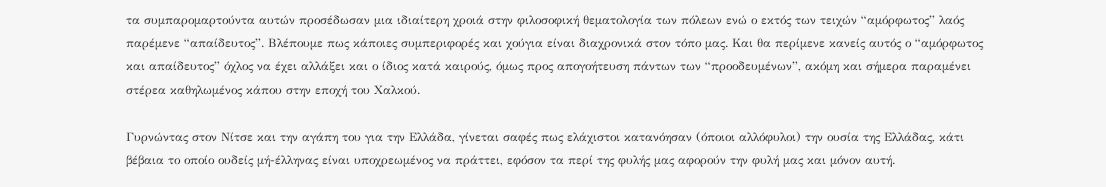τα συμπαρομαρτούντα αυτών προσέδωσαν μια ιδιαίτερη χροιά στην φιλοσοφική θεματολογία των πόλεων ενώ ο εκτός των τειχών “αμόρφωτος” λαός παρέμενε “απαίδευτος”. Βλέπουμε πως κάποιες συμπεριφορές και χούγια είναι διαχρονικά στον τόπο μας. Και θα περίμενε κανείς αυτός ο “αμόρφωτος και απαίδευτος” όχλος να έχει αλλάξει και ο ίδιος κατά καιρούς, όμως προς απογοήτευση πάντων των “προοδευμένων”, ακόμη και σήμερα παραμένει στέρεα καθηλωμένος κάπου στην εποχή του Χαλκού.

Γυρνώντας στον Νίτσε και την αγάπη του για την Ελλάδα, γίνεται σαφές πως ελάχιστοι κατανόησαν (όποιοι αλλόφυλοι) την ουσία της Ελλάδας, κάτι βέβαια το οποίο ουδείς μή-έλληνας είναι υποχρεωμένος να πράττει, εφόσον τα περί της φυλής μας αφορούν την φυλή μας και μόνον αυτή.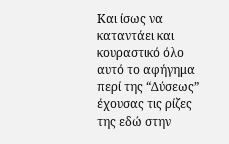Και ίσως να καταντάει και κουραστικό όλο αυτό το αφήγημα περί της “Δύσεως” έχουσας τις ρίζες της εδώ στην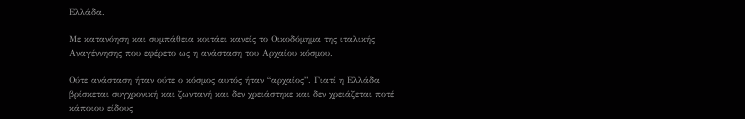Ελλάδα.

Με κατανόηση και συμπάθεια κοιτάει κανείς το Οικοδόμημα της ιταλικής Αναγέννησης που εφέρετο ως η ανάσταση του Αρχαίου κόσμου.

Ούτε ανάσταση ήταν ούτε ο κόσμος αυτός ήταν “αρχαίος”. Γιατί η Ελλάδα βρίσκεται συγχρονική και ζωντανή και δεν χρειάστηκε και δεν χρειάζεται ποτέ κάποιου είδους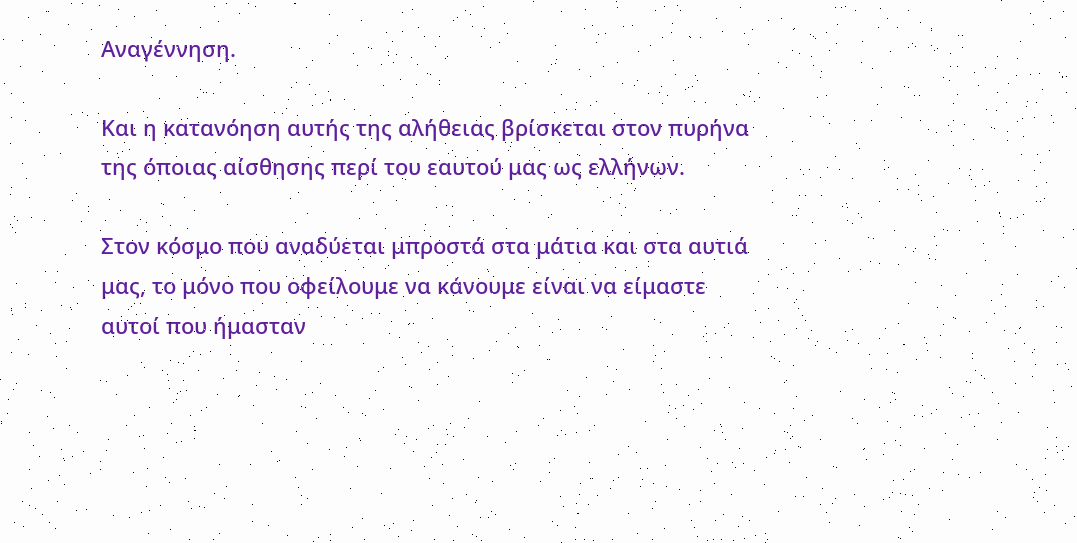Αναγέννηση.

Και η κατανόηση αυτής της αλήθειας βρίσκεται στον πυρήνα της όποιας αίσθησης περί του εαυτού μας ως ελλήνων.

Στον κόσμο που αναδύεται μπροστά στα μάτια και στα αυτιά μας, το μόνο που οφείλουμε να κάνουμε είναι να είμαστε αυτοί που ήμασταν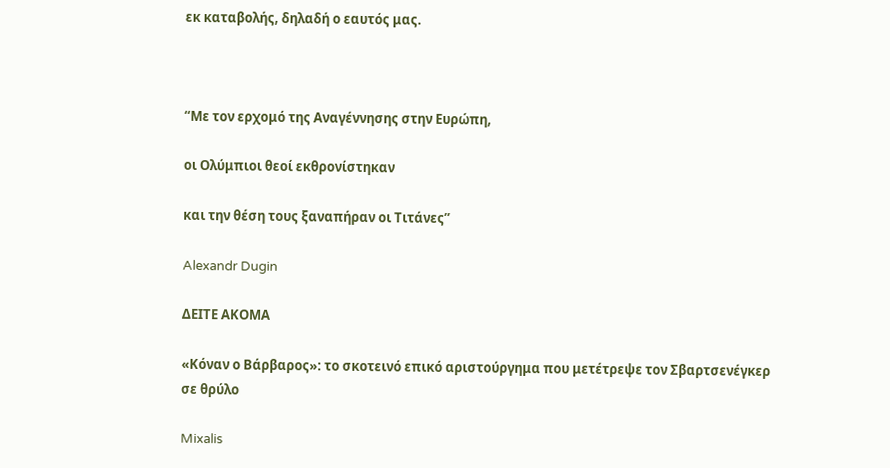εκ καταβολής, δηλαδή ο εαυτός μας.



“Με τον ερχομό της Αναγέννησης στην Ευρώπη,

οι Ολύμπιοι θεοί εκθρονίστηκαν

και την θέση τους ξαναπήραν οι Τιτάνες”

Alexandr Dugin

ΔΕΙΤΕ ΑΚΟΜΑ

«Κόναν ο Βάρβαρος»: το σκοτεινό επικό αριστούργημα που μετέτρεψε τον Σβαρτσενέγκερ σε θρύλο

Mixalis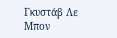Γκυστάβ Λε Μπον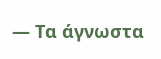— Τα άγνωστα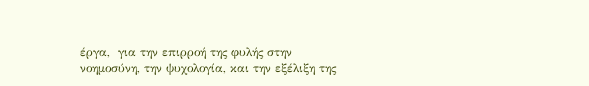έργα,  για την επιρροή της φυλής στην νοημοσύνη, την ψυχολογία, και την εξέλιξη της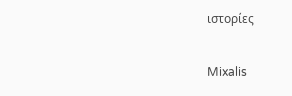ιστορίες

Mixalis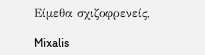Είμεθα σχιζοφρενείς,

Mixalis